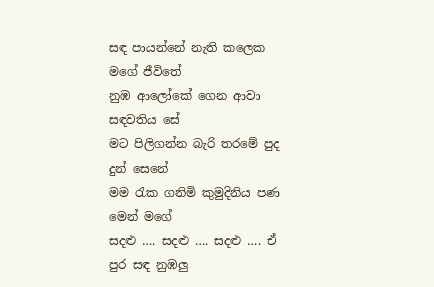සඳ පායන්නේ නැති කලෙක මගේ ජීවිතේ
නුඹ ආලෝකේ ගෙන ආවා සඳවතිය සේ
මට පිලිගන්න බැරි තරමේ පුද දුන් සෙනේ
මම රැක ගනිමි කුමුදිනිය පණ මෙන් මගේ
සදළු …. සදළු …. සදළු …. ඒ පුර සඳ නුඹලු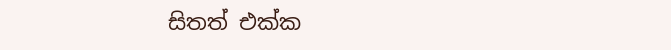සිතත් එක්ක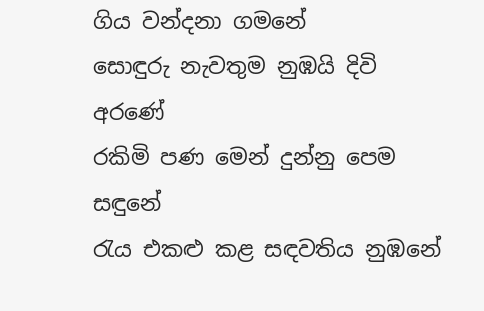ගිය වන්දනා ගමනේ
සොඳුරු නැවතුම නුඹයි දිවි අරණේ
රකිමි පණ මෙන් දුන්නු පෙම සඳුනේ
රැය එකළු කළ සඳවතිය නුඹනේ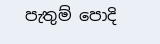පැතුම් පොදි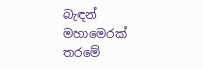බැඳන් මහාමෙරක් තරමේ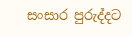සංසාර පුරුද්දට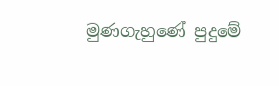මුණගැහුණේ පුදුමේ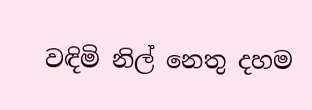වඳිමි නිල් නෙතු දහම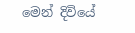මෙන් දිවියේ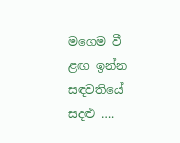මගෙම වී ළඟ ඉන්න සඳවතියේ
සදළු ….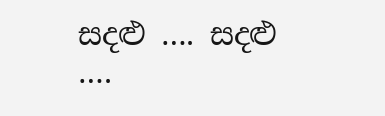සදළු …. සදළු ….